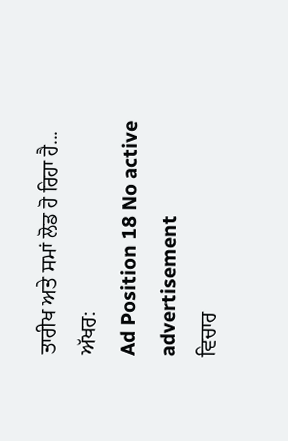ਤਾਰੀਖ ਅਤੇ ਸਮਾਂ ਲੋਡ ਹੋ ਰਿਹਾ ਹੈ...
ਅੱਖਰ:
Ad Position 18 No active advertisement
ਵਿਚਾਰ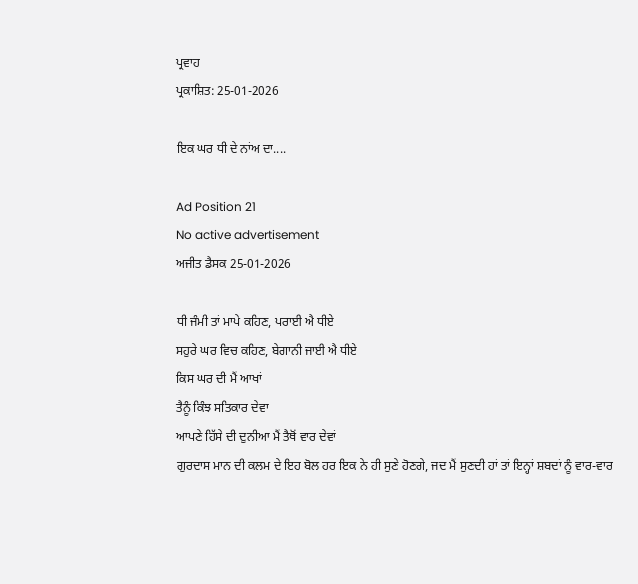ਪ੍ਰਵਾਹ
ਪ੍ਰਕਾਸ਼ਿਤ: 25-01-2026

ਇਕ ਘਰ ਧੀ ਦੇ ਨਾਂਅ ਦਾ....

Ad Position 21
No active advertisement
ਅਜੀਤ ਡੈਸਕ 25-01-2026

ਧੀ ਜੰਮੀ ਤਾਂ ਮਾਪੇ ਕਹਿਣ, ਪਰਾਈ ਐ ਧੀਏ
ਸਹੁਰੇ ਘਰ ਵਿਚ ਕਹਿਣ, ਬੇਗਾਨੀ ਜਾਈ ਐ ਧੀਏ
ਕਿਸ ਘਰ ਦੀ ਮੈਂ ਆਖਾਂ
ਤੈਨੂੰ ਕਿੰਝ ਸਤਿਕਾਰ ਦੇਵਾ
ਆਪਣੇ ਹਿੱਸੇ ਦੀ ਦੁਨੀਆ ਮੈਂ ਤੈਥੋਂ ਵਾਰ ਦੇਵਾਂ
ਗੁਰਦਾਸ ਮਾਨ ਦੀ ਕਲਮ ਦੇ ਇਹ ਬੋਲ ਹਰ ਇਕ ਨੇ ਹੀ ਸੁਣੇ ਹੋਣਗੇ, ਜਦ ਮੈਂ ਸੁਣਦੀ ਹਾਂ ਤਾਂ ਇਨ੍ਹਾਂ ਸ਼ਬਦਾਂ ਨੂੰ ਵਾਰ-ਵਾਰ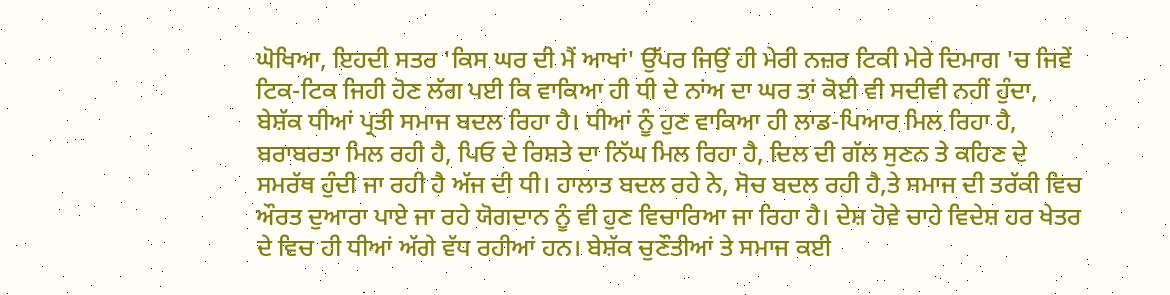ਘੋਖਿਆ, ਇਹਦੀ ਸਤਰ 'ਕਿਸ ਘਰ ਦੀ ਮੈਂ ਆਖਾਂ' ਉੱਪਰ ਜਿਉਂ ਹੀ ਮੇਰੀ ਨਜ਼ਰ ਟਿਕੀ ਮੇਰੇ ਦਿਮਾਗ 'ਚ ਜਿਵੇਂ ਟਿਕ-ਟਿਕ ਜਿਹੀ ਹੋਣ ਲੱਗ ਪਈ ਕਿ ਵਾਕਿਆ ਹੀ ਧੀ ਦੇ ਨਾਂਅ ਦਾ ਘਰ ਤਾਂ ਕੋਈ ਵੀ ਸਦੀਵੀ ਨਹੀਂ ਹੁੰਦਾ, ਬੇਸ਼ੱਕ ਧੀਆਂ ਪ੍ਰਤੀ ਸਮਾਜ ਬਦਲ ਰਿਹਾ ਹੈ। ਧੀਆਂ ਨੂੰ ਹੁਣ ਵਾਕਿਆ ਹੀ ਲਾਡ-ਪਿਆਰ ਮਿਲ ਰਿਹਾ ਹੈ, ਬਰਾਬਰਤਾ ਮਿਲ ਰਹੀ ਹੈ, ਪਿਓ ਦੇ ਰਿਸ਼ਤੇ ਦਾ ਨਿੱਘ ਮਿਲ ਰਿਹਾ ਹੈ, ਦਿਲ ਦੀ ਗੱਲ ਸੁਣਨ ਤੇ ਕਹਿਣ ਦੇ ਸਮਰੱਥ ਹੁੰਦੀ ਜਾ ਰਹੀ ਹੈ ਅੱਜ ਦੀ ਧੀ। ਹਾਲਾਤ ਬਦਲ ਰਹੇ ਨੇ, ਸੋਚ ਬਦਲ ਰਹੀ ਹੈ,ਤੇ ਸਮਾਜ ਦੀ ਤਰੱਕੀ ਵਿਚ ਔਰਤ ਦੁਆਰਾ ਪਾਏ ਜਾ ਰਹੇ ਯੋਗਦਾਨ ਨੂੰ ਵੀ ਹੁਣ ਵਿਚਾਰਿਆ ਜਾ ਰਿਹਾ ਹੈ। ਦੇਸ਼ ਹੋਵੇ ਚਾਹੇ ਵਿਦੇਸ਼ ਹਰ ਖੇਤਰ ਦੇ ਵਿਚ ਹੀ ਧੀਆਂ ਅੱਗੇ ਵੱਧ ਰਹੀਆਂ ਹਨ। ਬੇਸ਼ੱਕ ਚੁਣੌਤੀਆਂ ਤੇ ਸਮਾਜ ਕਈ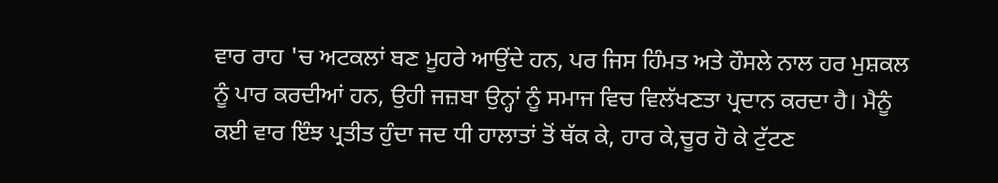ਵਾਰ ਰਾਹ 'ਚ ਅਟਕਲਾਂ ਬਣ ਮੂਹਰੇ ਆਉਂਦੇ ਹਨ, ਪਰ ਜਿਸ ਹਿੰਮਤ ਅਤੇ ਹੌਸਲੇ ਨਾਲ ਹਰ ਮੁਸ਼ਕਲ ਨੂੰ ਪਾਰ ਕਰਦੀਆਂ ਹਨ, ਉਹੀ ਜਜ਼ਬਾ ਉਨ੍ਹਾਂ ਨੂੰ ਸਮਾਜ ਵਿਚ ਵਿਲੱਖਣਤਾ ਪ੍ਰਦਾਨ ਕਰਦਾ ਹੈ। ਮੈਨੂੰ ਕਈ ਵਾਰ ਇੰਝ ਪ੍ਰਤੀਤ ਹੁੰਦਾ ਜਦ ਧੀ ਹਾਲਾਤਾਂ ਤੋਂ ਥੱਕ ਕੇ, ਹਾਰ ਕੇ,ਚੂਰ ਹੋ ਕੇ ਟੁੱਟਣ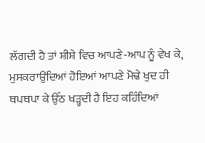ਲੱਗਦੀ ਹੈ ਤਾਂ ਸ਼ੀਸ਼ੇ ਵਿਚ ਆਪਣੇ-ਆਪ ਨੂੰ ਵੇਖ ਕੇ, ਮੁਸਕਰਾਉਂਦਿਆਂ ਹੋਇਆਂ ਆਪਣੇ ਮੋਢੇ ਖੁਦ ਹੀ ਥਪਥਪਾ ਕੇ ਉੱਠ ਖੜ੍ਹਦੀ ਹੈ ਇਹ ਕਹਿੰਦਿਆਂ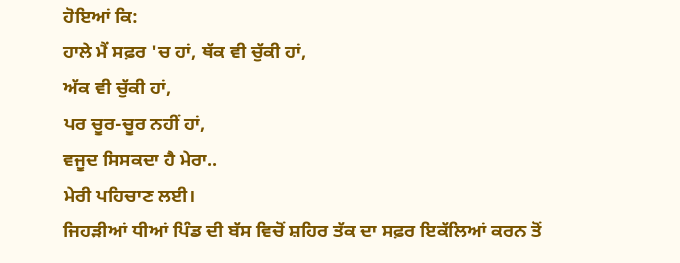ਹੋਇਆਂ ਕਿ:
ਹਾਲੇ ਮੈਂ ਸਫ਼ਰ 'ਚ ਹਾਂ, ਥੱਕ ਵੀ ਚੁੱਕੀ ਹਾਂ,
ਅੱਕ ਵੀ ਚੁੱਕੀ ਹਾਂ,
ਪਰ ਚੂਰ-ਚੂਰ ਨਹੀਂ ਹਾਂ,
ਵਜੂਦ ਸਿਸਕਦਾ ਹੈ ਮੇਰਾ..
ਮੇਰੀ ਪਹਿਚਾਣ ਲਈ।
ਜਿਹੜੀਆਂ ਧੀਆਂ ਪਿੰਡ ਦੀ ਬੱਸ ਵਿਚੋਂ ਸ਼ਹਿਰ ਤੱਕ ਦਾ ਸਫ਼ਰ ਇਕੱਲਿਆਂ ਕਰਨ ਤੋਂ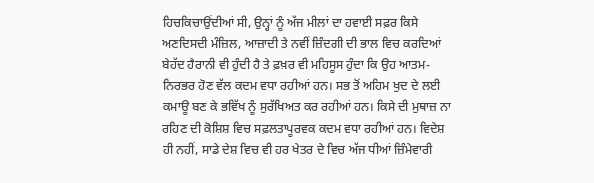ਹਿਚਕਿਚਾਉਂਦੀਆਂ ਸੀ, ਉਨ੍ਹਾਂ ਨੂੰ ਅੱਜ ਮੀਲਾਂ ਦਾ ਹਵਾਈ ਸਫ਼ਰ ਕਿਸੇ ਅਣਦਿਸਦੀ ਮੰਜ਼ਿਲ, ਆਜ਼ਾਦੀ ਤੇ ਨਵੀਂ ਜ਼ਿੰਦਗੀ ਦੀ ਭਾਲ ਵਿਚ ਕਰਦਿਆਂ ਬੇਹੱਦ ਹੈਰਾਨੀ ਵੀ ਹੁੰਦੀ ਹੈ ਤੇ ਫ਼ਖ਼ਰ ਵੀ ਮਹਿਸੂਸ ਹੁੰਦਾ ਕਿ ਉਹ ਆਤਮ-ਨਿਰਭਰ ਹੋਣ ਵੱਲ ਕਦਮ ਵਧਾ ਰਹੀਆਂ ਹਨ। ਸਭ ਤੋਂ ਅਹਿਮ ਖੁਦ ਦੇ ਲਈ ਕਮਾਊ ਬਣ ਕੇ ਭਵਿੱਖ ਨੂੰ ਸੁਰੱਖਿਅਤ ਕਰ ਰਹੀਆਂ ਹਨ। ਕਿਸੇ ਦੀ ਮੁਥਾਜ਼ ਨਾ ਰਹਿਣ ਦੀ ਕੋਸ਼ਿਸ਼ ਵਿਚ ਸਫ਼ਲਤਾਪੂਰਵਕ ਕਦਮ ਵਧਾ ਰਹੀਆਂ ਹਨ। ਵਿਦੇਸ਼ ਹੀ ਨਹੀਂ, ਸਾਡੇ ਦੇਸ਼ ਵਿਚ ਵੀ ਹਰ ਖੇਤਰ ਦੇ ਵਿਚ ਅੱਜ ਧੀਆਂ ਜ਼ਿੰਮੇਵਾਰੀ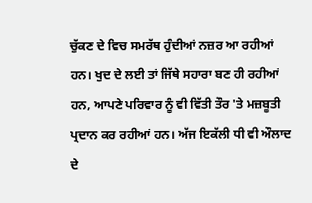ਚੁੱਕਣ ਦੇ ਵਿਚ ਸਮਰੱਥ ਹੁੰਦੀਆਂ ਨਜ਼ਰ ਆ ਰਹੀਆਂ ਹਨ। ਖੁਦ ਦੇ ਲਈ ਤਾਂ ਜਿੱਥੇ ਸਹਾਰਾ ਬਣ ਹੀ ਰਹੀਆਂ ਹਨ, ਆਪਣੇ ਪਰਿਵਾਰ ਨੂੰ ਵੀ ਵਿੱਤੀ ਤੌਰ 'ਤੇ ਮਜ਼ਬੂਤੀ ਪ੍ਰਦਾਨ ਕਰ ਰਹੀਆਂ ਹਨ। ਅੱਜ ਇਕੱਲੀ ਧੀ ਵੀ ਔਲਾਦ ਦੇ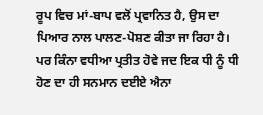ਰੂਪ ਵਿਚ ਮਾਂ-ਬਾਪ ਵਲੋਂ ਪ੍ਰਵਾਨਿਤ ਹੈ, ਉਸ ਦਾ ਪਿਆਰ ਨਾਲ ਪਾਲਣ-ਪੋਸ਼ਣ ਕੀਤਾ ਜਾ ਰਿਹਾ ਹੈ। ਪਰ ਕਿੰਨਾ ਵਧੀਆ ਪ੍ਰਤੀਤ ਹੋਵੇ ਜਦ ਇਕ ਧੀ ਨੂੰ ਧੀ ਹੋਣ ਦਾ ਹੀ ਸਨਮਾਨ ਦਈਏ ਐਨਾ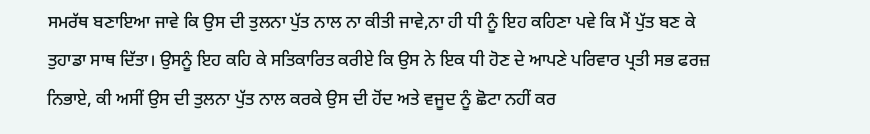ਸਮਰੱਥ ਬਣਾਇਆ ਜਾਵੇ ਕਿ ਉਸ ਦੀ ਤੁਲਨਾ ਪੁੱਤ ਨਾਲ ਨਾ ਕੀਤੀ ਜਾਵੇ,ਨਾ ਹੀ ਧੀ ਨੂੰ ਇਹ ਕਹਿਣਾ ਪਵੇ ਕਿ ਮੈਂ ਪੁੱਤ ਬਣ ਕੇ ਤੁਹਾਡਾ ਸਾਥ ਦਿੱਤਾ। ਉਸਨੂੰ ਇਹ ਕਹਿ ਕੇ ਸਤਿਕਾਰਿਤ ਕਰੀਏ ਕਿ ਉਸ ਨੇ ਇਕ ਧੀ ਹੋਣ ਦੇ ਆਪਣੇ ਪਰਿਵਾਰ ਪ੍ਰਤੀ ਸਭ ਫਰਜ਼ ਨਿਭਾਏ, ਕੀ ਅਸੀਂ ਉਸ ਦੀ ਤੁਲਨਾ ਪੁੱਤ ਨਾਲ ਕਰਕੇ ਉਸ ਦੀ ਹੋਂਦ ਅਤੇ ਵਜੂਦ ਨੂੰ ਛੋਟਾ ਨਹੀਂ ਕਰ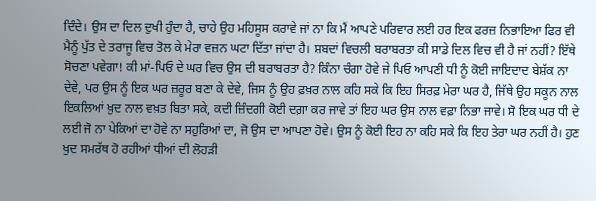ਦਿੰਦੇ। ਉਸ ਦਾ ਦਿਲ ਦੁਖੀ ਹੁੰਦਾ ਹੈ, ਚਾਹੇ ਉਹ ਮਹਿਸੂਸ ਕਰਾਵੇ ਜਾਂ ਨਾ ਕਿ ਮੈਂ ਆਪਣੇ ਪਰਿਵਾਰ ਲਈ ਹਰ ਇਕ ਫਰਜ਼ ਨਿਭਾਇਆ ਫਿਰ ਵੀ ਮੈਨੂੰ ਪੁੱਤ ਦੇ ਤਰਾਜੂ ਵਿਚ ਤੋਲ ਕੇ ਮੇਰਾ ਵਜ਼ਨ ਘਟਾ ਦਿੱਤਾ ਜਾਂਦਾ ਹੈ। ਸ਼ਬਦਾਂ ਵਿਚਲੀ ਬਰਾਬਰਤਾ ਕੀ ਸਾਡੇ ਦਿਲ ਵਿਚ ਵੀ ਹੈ ਜਾਂ ਨਹੀਂ? ਇੱਥੇ ਸੋਚਣਾ ਪਵੇਗਾ! ਕੀ ਮਾਂ-ਪਿਓ ਦੇ ਘਰ ਵਿਚ ਉਸ ਦੀ ਬਰਾਬਰਤਾ ਹੈ? ਕਿੰਨਾ ਚੰਗਾ ਹੋਵੇ ਜੇ ਪਿਓ ਆਪਣੀ ਧੀ ਨੂੰ ਕੋਈ ਜਾਇਦਾਦ ਬੇਸ਼ੱਕ ਨਾ ਦੇਵੇ, ਪਰ ਉਸ ਨੂੰ ਇਕ ਘਰ ਜ਼ਰੂਰ ਬਣਾ ਕੇ ਦੇਵੇ, ਜਿਸ ਨੂੰ ਉਹ ਫ਼ਖ਼ਰ ਨਾਲ ਕਹਿ ਸਕੇ ਕਿ ਇਹ ਸਿਰਫ਼ ਮੇਰਾ ਘਰ ਹੈ, ਜਿੱਥੇ ਉਹ ਸਕੂਨ ਨਾਲ ਇਕਲਿਆਂ ਖ਼ੁਦ ਨਾਲ ਵਖ਼ਤ ਬਿਤਾ ਸਕੇ, ਕਦੀ ਜ਼ਿੰਦਗੀ ਕੋਈ ਦਗ਼ਾ ਕਰ ਜਾਵੇ ਤਾਂ ਇਹ ਘਰ ਉਸ ਨਾਲ ਵਫ਼ਾ ਨਿਭਾ ਜਾਵੇ। ਸੋ ਇਕ ਘਰ ਧੀ ਦੇ ਲਈ ਜੋ ਨਾ ਪੇਕਿਆਂ ਦਾ ਹੋਵੇ ਨਾ ਸਹੁਰਿਆਂ ਦਾ, ਜੋ ਉਸ ਦਾ ਆਪਣਾ ਹੋਵੇ। ਉਸ ਨੂੰ ਕੋਈ ਇਹ ਨਾ ਕਹਿ ਸਕੇ ਕਿ ਇਹ ਤੇਰਾ ਘਰ ਨਹੀਂ ਹੈ। ਹੁਣ ਖੁਦ ਸਮਰੱਥ ਹੋ ਰਹੀਆਂ ਧੀਆਂ ਦੀ ਲੋਹੜੀ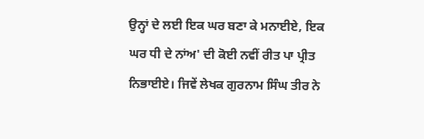ਉਨ੍ਹਾਂ ਦੇ ਲਈ ਇਕ ਘਰ ਬਣਾ ਕੇ ਮਨਾਈਏ, ਇਕ ਘਰ ਧੀ ਦੇ ਨਾਂਅ' ਦੀ ਕੋਈ ਨਵੀਂ ਰੀਤ ਪਾ ਪ੍ਰੀਤ ਨਿਭਾਈਏ। ਜਿਵੇਂ ਲੇਖਕ ਗੁਰਨਾਮ ਸਿੰਘ ਤੀਰ ਨੇ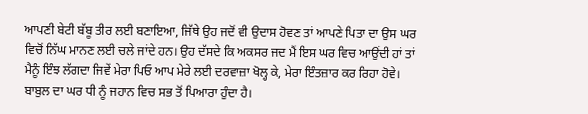ਆਪਣੀ ਬੇਟੀ ਬੱਬੂ ਤੀਰ ਲਈ ਬਣਾਇਆ, ਜਿੱਥੇ ਉਹ ਜਦੋਂ ਵੀ ਉਦਾਸ ਹੋਵਣ ਤਾਂ ਆਪਣੇ ਪਿਤਾ ਦਾ ਉਸ ਘਰ ਵਿਚੋਂ ਨਿੱਘ ਮਾਨਣ ਲਈ ਚਲੇ ਜਾਂਦੇ ਹਨ। ਉਹ ਦੱਸਦੇ ਕਿ ਅਕਸਰ ਜਦ ਮੈਂ ਇਸ ਘਰ ਵਿਚ ਆਉਂਦੀ ਹਾਂ ਤਾਂ ਮੈਨੂੰ ਇੰਝ ਲੱਗਦਾ ਜਿਵੇਂ ਮੇਰਾ ਪਿਓ ਆਪ ਮੇਰੇ ਲਈ ਦਰਵਾਜ਼ਾ ਖੋਲ੍ਹ ਕੇ, ਮੇਰਾ ਇੰਤਜ਼ਾਰ ਕਰ ਰਿਹਾ ਹੋਵੇ। ਬਾਬੁਲ ਦਾ ਘਰ ਧੀ ਨੂੰ ਜਹਾਨ ਵਿਚ ਸਭ ਤੋਂ ਪਿਆਰਾ ਹੁੰਦਾ ਹੈ।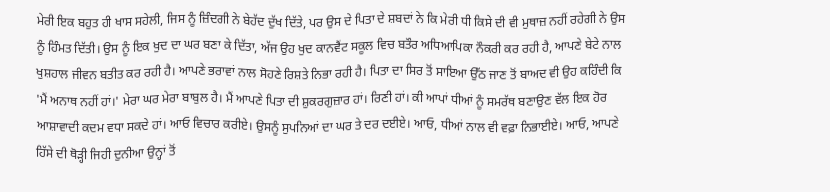ਮੇਰੀ ਇਕ ਬਹੁਤ ਹੀ ਖਾਸ ਸਹੇਲੀ, ਜਿਸ ਨੂੰ ਜ਼ਿੰਦਗੀ ਨੇ ਬੇਹੱਦ ਦੁੱਖ ਦਿੱਤੇ, ਪਰ ਉਸ ਦੇ ਪਿਤਾ ਦੇ ਸ਼ਬਦਾਂ ਨੇ ਕਿ ਮੇਰੀ ਧੀ ਕਿਸੇ ਦੀ ਵੀ ਮੁਥਾਜ਼ ਨਹੀਂ ਰਹੇਗੀ ਨੇ ਉਸ ਨੂੰ ਹਿੰਮਤ ਦਿੱਤੀ। ਉਸ ਨੂੰ ਇਕ ਖੁਦ ਦਾ ਘਰ ਬਣਾ ਕੇ ਦਿੱਤਾ, ਅੱਜ ਉਹ ਖੁਦ ਕਾਨਵੈਂਟ ਸਕੂਲ ਵਿਚ ਬਤੌਰ ਅਧਿਆਪਿਕਾ ਨੌਕਰੀ ਕਰ ਰਹੀ ਹੈ, ਆਪਣੇ ਬੇਟੇ ਨਾਲ ਖੁਸ਼ਹਾਲ ਜੀਵਨ ਬਤੀਤ ਕਰ ਰਹੀ ਹੈ। ਆਪਣੇ ਭਰਾਵਾਂ ਨਾਲ ਸੋਹਣੇ ਰਿਸ਼ਤੇ ਨਿਭਾ ਰਹੀ ਹੈ। ਪਿਤਾ ਦਾ ਸਿਰ ਤੋਂ ਸਾਇਆ ਉੱਠ ਜਾਣ ਤੋਂ ਬਾਅਦ ਵੀ ਉਹ ਕਹਿੰਦੀ ਕਿ 'ਮੈਂ ਅਨਾਥ ਨਹੀਂ ਹਾਂ।' ਮੇਰਾ ਘਰ ਮੇਰਾ ਬਾਬੁਲ ਹੈ। ਮੈਂ ਆਪਣੇ ਪਿਤਾ ਦੀ ਸ਼ੁਕਰਗੁਜ਼ਾਰ ਹਾਂ। ਰਿਣੀ ਹਾਂ। ਕੀ ਆਪਾਂ ਧੀਆਂ ਨੂੰ ਸਮਰੱਥ ਬਣਾਉਣ ਵੱਲ ਇਕ ਹੋਰ ਆਸ਼ਾਵਾਦੀ ਕਦਮ ਵਧਾ ਸਕਦੇ ਹਾਂ। ਆਓ ਵਿਚਾਰ ਕਰੀਏ। ਉਸਨੂੰ ਸੁਪਨਿਆਂ ਦਾ ਘਰ ਤੇ ਦਰ ਦਈਏ। ਆਓ, ਧੀਆਂ ਨਾਲ ਵੀ ਵਫ਼ਾ ਨਿਭਾਈਏ। ਆਓ, ਆਪਣੇ ਹਿੱਸੇ ਦੀ ਥੋੜ੍ਹੀ ਜਿਹੀ ਦੁਨੀਆ ਉਨ੍ਹਾਂ ਤੋਂ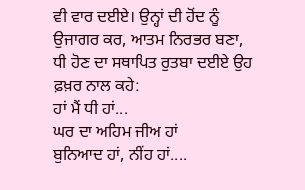ਵੀ ਵਾਰ ਦਈਏ। ਉਨ੍ਹਾਂ ਦੀ ਹੋਂਦ ਨੂੰ ਉਜਾਗਰ ਕਰ, ਆਤਮ ਨਿਰਭਰ ਬਣਾ, ਧੀ ਹੋਣ ਦਾ ਸਥਾਪਿਤ ਰੁਤਬਾ ਦਈਏ ਉਹ ਫ਼ਖ਼ਰ ਨਾਲ ਕਹੇ:
ਹਾਂ ਮੈਂ ਧੀ ਹਾਂ...
ਘਰ ਦਾ ਅਹਿਮ ਜੀਅ ਹਾਂ
ਬੁਨਿਆਦ ਹਾਂ, ਨੀਂਹ ਹਾਂ....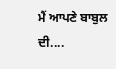ਮੈਂ ਆਪਣੇ ਬਾਬੁਲ ਦੀ....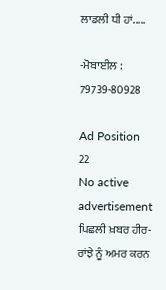ਲਾਡਲੀ ਧੀ ਹਾਂ.....

-ਮੋਬਾਈਲ : 79739-80928

Ad Position 22
No active advertisement
ਪਿਛਲੀ ਖ਼ਬਰ ਹੀਰ-ਰਾਂਝੇ ਨੂੰ ਅਮਰ ਕਰਨ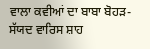ਵਾਲਾ ਕਵੀਆਂ ਦਾ ਬਾਬਾ ਬੋਹੜ-ਸੱਯਦ ਵਾਰਿਸ ਸ਼ਾਹ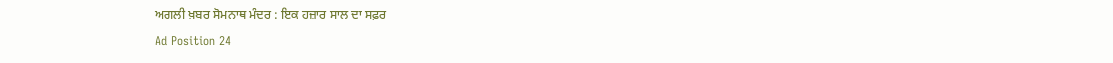ਅਗਲੀ ਖ਼ਬਰ ਸੋਮਨਾਥ ਮੰਦਰ : ਇਕ ਹਜ਼ਾਰ ਸਾਲ ਦਾ ਸਫ਼ਰ
Ad Position 24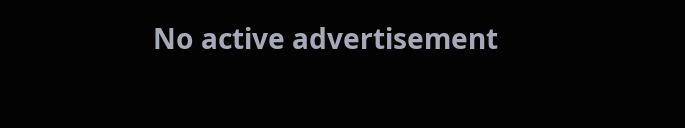No active advertisement